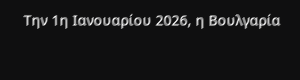Την 1η Ιανουαρίου 2026, η Βουλγαρία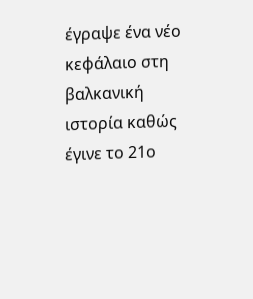έγραψε ένα νέο κεφάλαιο στη βαλκανική ιστορία καθώς έγινε το 21ο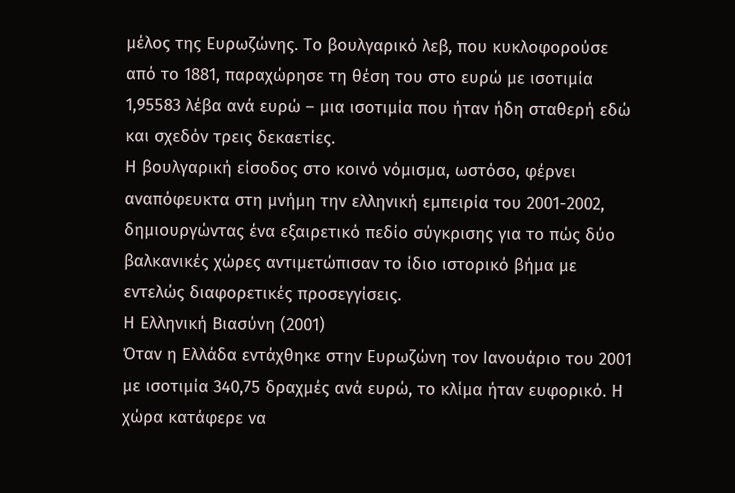μέλος της Ευρωζώνης. Το βουλγαρικό λεβ, που κυκλοφορούσε από το 1881, παραχώρησε τη θέση του στο ευρώ με ισοτιμία 1,95583 λέβα ανά ευρώ – μια ισοτιμία που ήταν ήδη σταθερή εδώ και σχεδόν τρεις δεκαετίες.
Η βουλγαρική είσοδος στο κοινό νόμισμα, ωστόσο, φέρνει αναπόφευκτα στη μνήμη την ελληνική εμπειρία του 2001-2002, δημιουργώντας ένα εξαιρετικό πεδίο σύγκρισης για το πώς δύο βαλκανικές χώρες αντιμετώπισαν το ίδιο ιστορικό βήμα με εντελώς διαφορετικές προσεγγίσεις.
Η Ελληνική Βιασύνη (2001)
Όταν η Ελλάδα εντάχθηκε στην Ευρωζώνη τον Ιανουάριο του 2001 με ισοτιμία 340,75 δραχμές ανά ευρώ, το κλίμα ήταν ευφορικό. Η χώρα κατάφερε να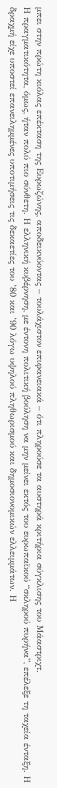μπει στην πρώτη κιόλας επέκταση της Ευρωζώνης, αποδεικνύοντας – τουλάχιστον επιφανειακά – ότι πληρούσε τα αυστηρά κριτήρια σύγκλισης του Μάαστριχτ.
Η πραγματικότητα, όμως, ήταν πολύ πιο σύνθετη. Η ελληνική κυβέρνηση, με έντονη πολιτική βούληση να μην μείνει εκτός του ευρωπαϊκού “σκληρού πυρήνα”, επέλεξε τη ταχεία ένταξη. Η δραχμή είχε υποστεί επανειλημμένες υποτιμήσεις τις δεκαετίες του ’80 και ’90 λόγω υψηλού πληθωρισμού και δημοσιονομικών ελλειμμάτων. Η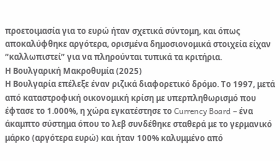προετοιμασία για το ευρώ ήταν σχετικά σύντομη, και όπως αποκαλύφθηκε αργότερα, ορισμένα δημοσιονομικά στοιχεία είχαν “καλλωπιστεί” για να πληρούνται τυπικά τα κριτήρια.
Η Βουλγαρική Μακροθυμία (2025)
Η Βουλγαρία επέλεξε έναν ριζικά διαφορετικό δρόμο. Το 1997, μετά από καταστροφική οικονομική κρίση με υπερπληθωρισμό που έφτασε το 1.000%, η χώρα εγκατέστησε το Currency Board – ένα άκαμπτο σύστημα όπου το λεβ συνδέθηκε σταθερά με το γερμανικό μάρκο (αργότερα ευρώ) και ήταν 100% καλυμμένο από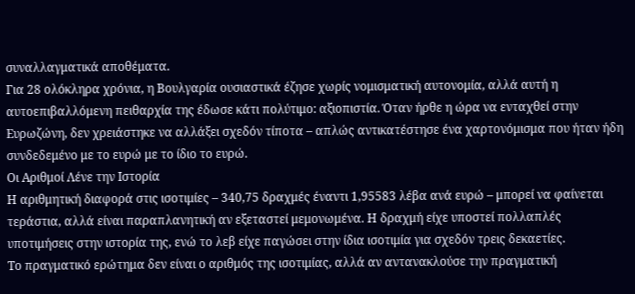συναλλαγματικά αποθέματα.
Για 28 ολόκληρα χρόνια, η Βουλγαρία ουσιαστικά έζησε χωρίς νομισματική αυτονομία, αλλά αυτή η αυτοεπιβαλλόμενη πειθαρχία της έδωσε κάτι πολύτιμο: αξιοπιστία. Όταν ήρθε η ώρα να ενταχθεί στην Ευρωζώνη, δεν χρειάστηκε να αλλάξει σχεδόν τίποτα – απλώς αντικατέστησε ένα χαρτονόμισμα που ήταν ήδη συνδεδεμένο με το ευρώ με το ίδιο το ευρώ.
Οι Αριθμοί Λένε την Ιστορία
Η αριθμητική διαφορά στις ισοτιμίες – 340,75 δραχμές έναντι 1,95583 λέβα ανά ευρώ – μπορεί να φαίνεται τεράστια, αλλά είναι παραπλανητική αν εξεταστεί μεμονωμένα. Η δραχμή είχε υποστεί πολλαπλές υποτιμήσεις στην ιστορία της, ενώ το λεβ είχε παγώσει στην ίδια ισοτιμία για σχεδόν τρεις δεκαετίες.
Το πραγματικό ερώτημα δεν είναι ο αριθμός της ισοτιμίας, αλλά αν αντανακλούσε την πραγματική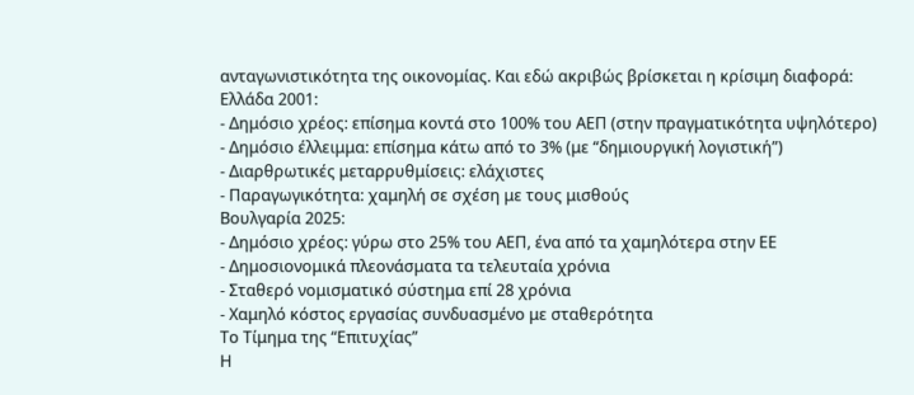ανταγωνιστικότητα της οικονομίας. Και εδώ ακριβώς βρίσκεται η κρίσιμη διαφορά:
Ελλάδα 2001:
- Δημόσιο χρέος: επίσημα κοντά στο 100% του ΑΕΠ (στην πραγματικότητα υψηλότερο)
- Δημόσιο έλλειμμα: επίσημα κάτω από το 3% (με “δημιουργική λογιστική”)
- Διαρθρωτικές μεταρρυθμίσεις: ελάχιστες
- Παραγωγικότητα: χαμηλή σε σχέση με τους μισθούς
Βουλγαρία 2025:
- Δημόσιο χρέος: γύρω στο 25% του ΑΕΠ, ένα από τα χαμηλότερα στην ΕΕ
- Δημοσιονομικά πλεονάσματα τα τελευταία χρόνια
- Σταθερό νομισματικό σύστημα επί 28 χρόνια
- Χαμηλό κόστος εργασίας συνδυασμένο με σταθερότητα
Το Τίμημα της “Επιτυχίας”
Η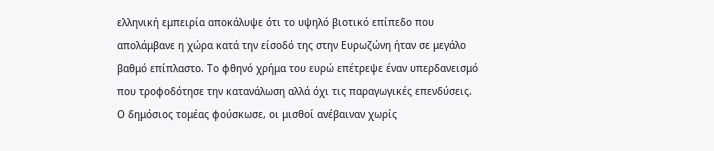ελληνική εμπειρία αποκάλυψε ότι το υψηλό βιοτικό επίπεδο που απολάμβανε η χώρα κατά την είσοδό της στην Ευρωζώνη ήταν σε μεγάλο βαθμό επίπλαστο. Το φθηνό χρήμα του ευρώ επέτρεψε έναν υπερδανεισμό που τροφοδότησε την κατανάλωση αλλά όχι τις παραγωγικές επενδύσεις. Ο δημόσιος τομέας φούσκωσε, οι μισθοί ανέβαιναν χωρίς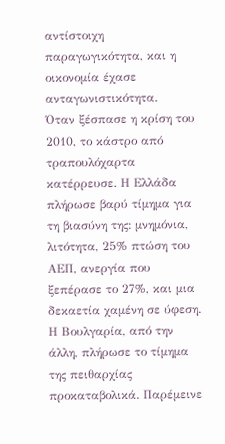αντίστοιχη παραγωγικότητα, και η οικονομία έχασε ανταγωνιστικότητα.
Όταν ξέσπασε η κρίση του 2010, το κάστρο από τραπουλόχαρτα κατέρρευσε. Η Ελλάδα πλήρωσε βαρύ τίμημα για τη βιασύνη της: μνημόνια, λιτότητα, 25% πτώση του ΑΕΠ, ανεργία που ξεπέρασε το 27%, και μια δεκαετία χαμένη σε ύφεση.
Η Βουλγαρία, από την άλλη, πλήρωσε το τίμημα της πειθαρχίας προκαταβολικά. Παρέμεινε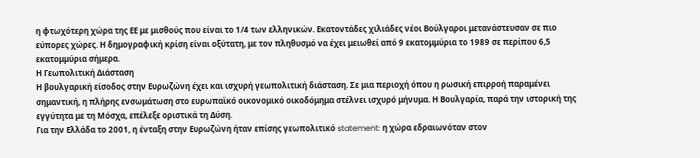η φτωχότερη χώρα της ΕΕ με μισθούς που είναι το 1/4 των ελληνικών. Εκατοντάδες χιλιάδες νέοι Βούλγαροι μετανάστευσαν σε πιο εύπορες χώρες. Η δημογραφική κρίση είναι οξύτατη, με τον πληθυσμό να έχει μειωθεί από 9 εκατομμύρια το 1989 σε περίπου 6,5 εκατομμύρια σήμερα.
Η Γεωπολιτική Διάσταση
Η βουλγαρική είσοδος στην Ευρωζώνη έχει και ισχυρή γεωπολιτική διάσταση. Σε μια περιοχή όπου η ρωσική επιρροή παραμένει σημαντική, η πλήρης ενσωμάτωση στο ευρωπαϊκό οικονομικό οικοδόμημα στέλνει ισχυρό μήνυμα. Η Βουλγαρία, παρά την ιστορική της εγγύτητα με τη Μόσχα, επέλεξε οριστικά τη Δύση.
Για την Ελλάδα το 2001, η ένταξη στην Ευρωζώνη ήταν επίσης γεωπολιτικό statement: η χώρα εδραιωνόταν στον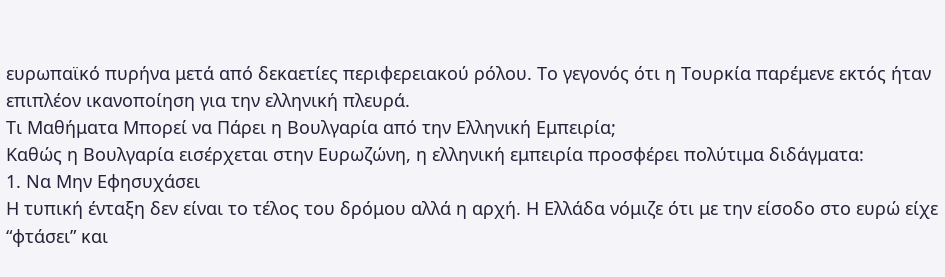ευρωπαϊκό πυρήνα μετά από δεκαετίες περιφερειακού ρόλου. Το γεγονός ότι η Τουρκία παρέμενε εκτός ήταν επιπλέον ικανοποίηση για την ελληνική πλευρά.
Τι Μαθήματα Μπορεί να Πάρει η Βουλγαρία από την Ελληνική Εμπειρία;
Καθώς η Βουλγαρία εισέρχεται στην Ευρωζώνη, η ελληνική εμπειρία προσφέρει πολύτιμα διδάγματα:
1. Να Μην Εφησυχάσει
Η τυπική ένταξη δεν είναι το τέλος του δρόμου αλλά η αρχή. Η Ελλάδα νόμιζε ότι με την είσοδο στο ευρώ είχε “φτάσει” και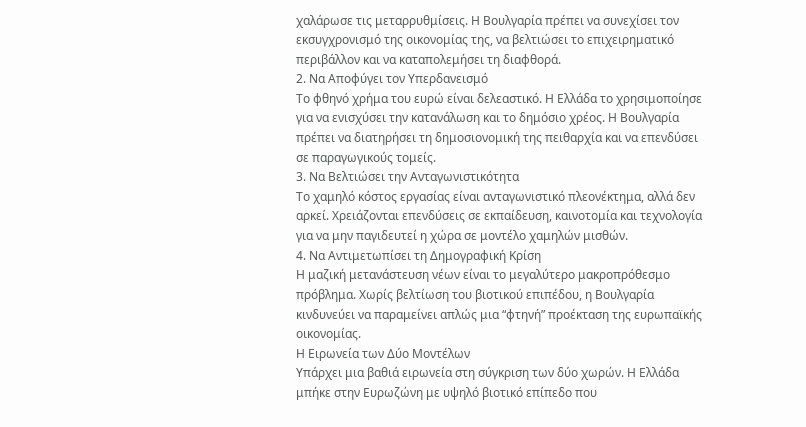χαλάρωσε τις μεταρρυθμίσεις. Η Βουλγαρία πρέπει να συνεχίσει τον εκσυγχρονισμό της οικονομίας της, να βελτιώσει το επιχειρηματικό περιβάλλον και να καταπολεμήσει τη διαφθορά.
2. Να Αποφύγει τον Υπερδανεισμό
Το φθηνό χρήμα του ευρώ είναι δελεαστικό. Η Ελλάδα το χρησιμοποίησε για να ενισχύσει την κατανάλωση και το δημόσιο χρέος. Η Βουλγαρία πρέπει να διατηρήσει τη δημοσιονομική της πειθαρχία και να επενδύσει σε παραγωγικούς τομείς.
3. Να Βελτιώσει την Ανταγωνιστικότητα
Το χαμηλό κόστος εργασίας είναι ανταγωνιστικό πλεονέκτημα, αλλά δεν αρκεί. Χρειάζονται επενδύσεις σε εκπαίδευση, καινοτομία και τεχνολογία για να μην παγιδευτεί η χώρα σε μοντέλο χαμηλών μισθών.
4. Να Αντιμετωπίσει τη Δημογραφική Κρίση
Η μαζική μετανάστευση νέων είναι το μεγαλύτερο μακροπρόθεσμο πρόβλημα. Χωρίς βελτίωση του βιοτικού επιπέδου, η Βουλγαρία κινδυνεύει να παραμείνει απλώς μια “φτηνή” προέκταση της ευρωπαϊκής οικονομίας.
Η Ειρωνεία των Δύο Μοντέλων
Υπάρχει μια βαθιά ειρωνεία στη σύγκριση των δύο χωρών. Η Ελλάδα μπήκε στην Ευρωζώνη με υψηλό βιοτικό επίπεδο που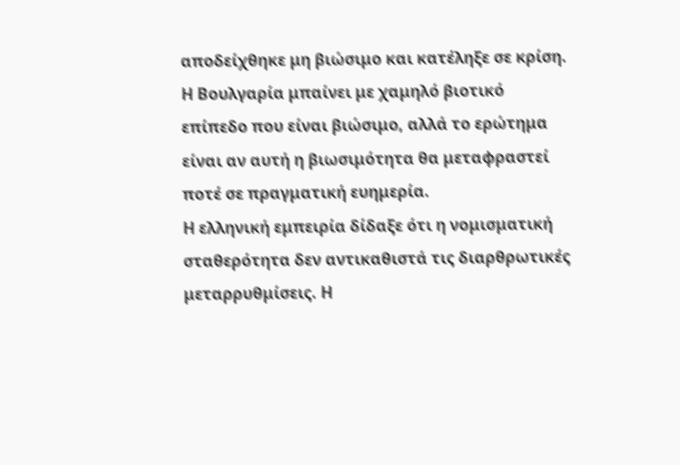αποδείχθηκε μη βιώσιμο και κατέληξε σε κρίση. Η Βουλγαρία μπαίνει με χαμηλό βιοτικό επίπεδο που είναι βιώσιμο, αλλά το ερώτημα είναι αν αυτή η βιωσιμότητα θα μεταφραστεί ποτέ σε πραγματική ευημερία.
Η ελληνική εμπειρία δίδαξε ότι η νομισματική σταθερότητα δεν αντικαθιστά τις διαρθρωτικές μεταρρυθμίσεις. Η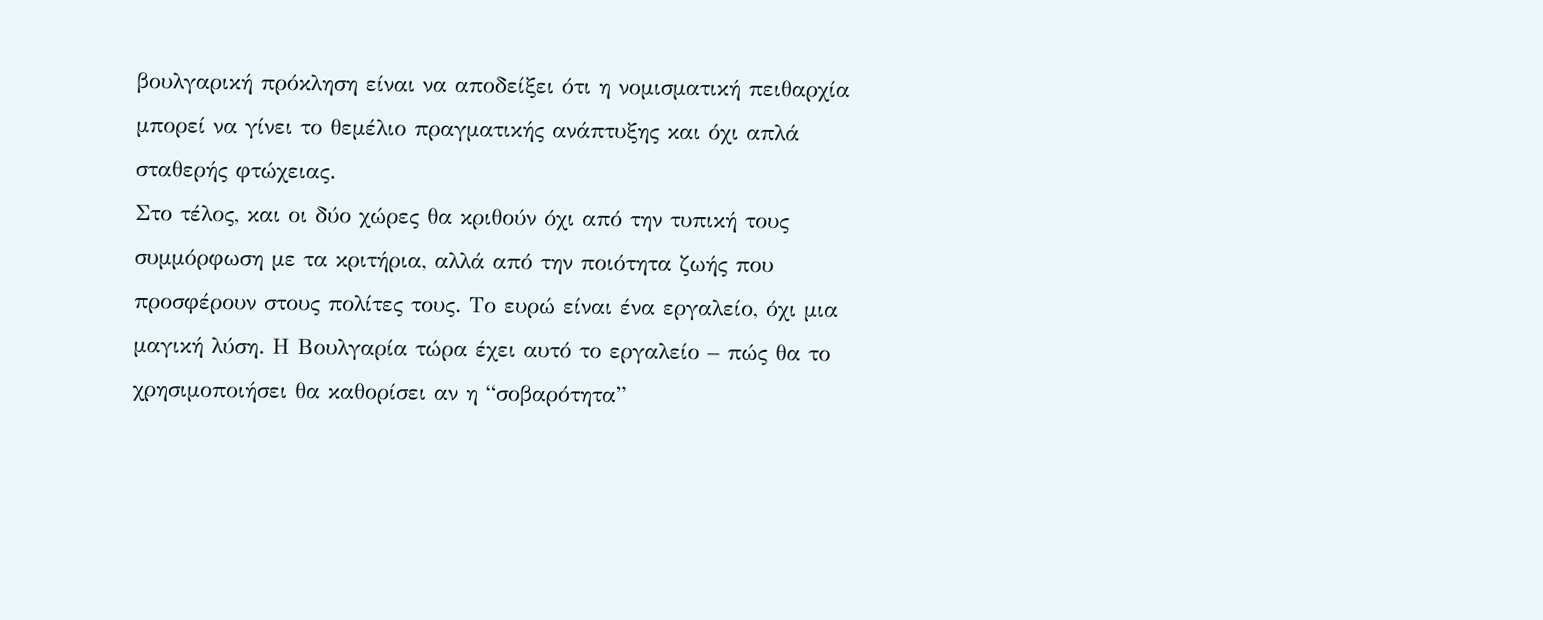βουλγαρική πρόκληση είναι να αποδείξει ότι η νομισματική πειθαρχία μπορεί να γίνει το θεμέλιο πραγματικής ανάπτυξης και όχι απλά σταθερής φτώχειας.
Στο τέλος, και οι δύο χώρες θα κριθούν όχι από την τυπική τους συμμόρφωση με τα κριτήρια, αλλά από την ποιότητα ζωής που προσφέρουν στους πολίτες τους. Το ευρώ είναι ένα εργαλείο, όχι μια μαγική λύση. Η Βουλγαρία τώρα έχει αυτό το εργαλείο – πώς θα το χρησιμοποιήσει θα καθορίσει αν η “σοβαρότητα”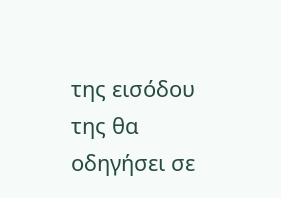της εισόδου της θα οδηγήσει σε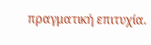πραγματική επιτυχία.